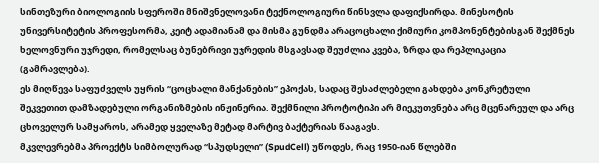სინთეზური ბიოლოგიის სფეროში მნიშვნელოვანი ტექნოლოგიური წინსვლა დაფიქსირდა. მინესოტის უნივერსიტეტის პროფესორმა, კეიტ ადამიანამ და მისმა გუნდმა არაცოცხალი ქიმიური კომპონენტებისგან შექმნეს ხელოვნური უჯრედი, რომელსაც ბუნებრივი უჯრედის მსგავსად შეუძლია კვება, ზრდა და რეპლიკაცია (გამრავლება).
ეს მიღწევა საფუძველს უყრის “ცოცხალი მანქანების” ეპოქას, სადაც შესაძლებელი გახდება კონკრეტული შეკვეთით დამზადებული ორგანიზმების ინჟინერია. შექმნილი პროტოტიპი არ მიეკუთვნება არც მცენარეულ და არც ცხოველურ სამყაროს, არამედ ყველაზე მეტად მარტივ ბაქტერიას წააგავს.
მკვლევრებმა პროექტს სიმბოლურად “სპუდსელი” (SpudCell) უწოდეს, რაც 1950-იან წლებში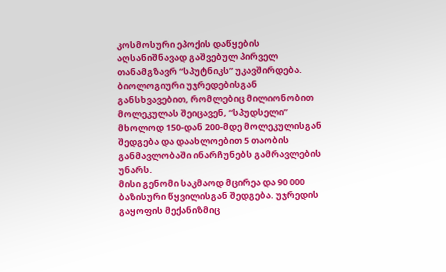კოსმოსური ეპოქის დაწყების აღსანიშნავად გაშვებულ პირველ თანამგზავრ “სპუტნიკს” უკავშირდება. ბიოლოგიური უჯრედებისგან განსხვავებით, რომლებიც მილიონობით მოლეკულას შეიცავენ, “სპუდსელი” მხოლოდ 150-დან 200-მდე მოლეკულისგან შედგება და დაახლოებით 5 თაობის განმავლობაში ინარჩუნებს გამრავლების უნარს.
მისი გენომი საკმაოდ მცირეა და 90 000 ბაზისური წყვილისგან შედგება. უჯრედის გაყოფის მექანიზმიც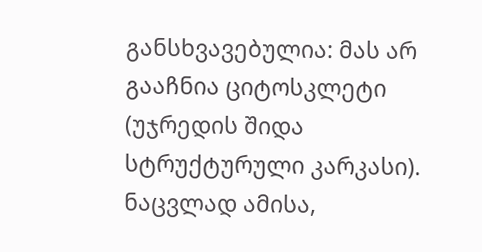განსხვავებულია: მას არ გააჩნია ციტოსკლეტი (უჯრედის შიდა სტრუქტურული კარკასი). ნაცვლად ამისა,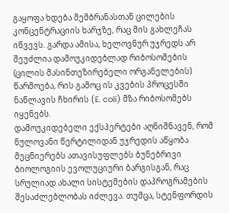გაყოფა ხდება მემბრანასთან ცილების კონცენტრაციის ხარჯზე, რაც მის გახლეჩას იწვევს. გარდა ამისა, ხელოვნურ უჯრედს არ შეუძლია დამოუკიდებლად რიბოსომების (ცილის მასინთეზირებელი ორგანელების) წარმოება, რის გამოც ის კვების პროცესში ნაწლავის ჩხირის (E. coli) მზა რიბოსომებს იყენებს.
დამოუკიდებელი ექსპერტები აღნიშნავენ, რომ ნულოვანი წერტილიდან უჯრედის აწყობა მეცნიერებს ათავისუფლებს ბუნებრივი ბიოლოგიის ევოლუციური ბარგისგან, რაც სრულიად ახალი სისტემების დაპროგრამების შესაძლებლობას იძლევა. თუმცა, სტენფორდის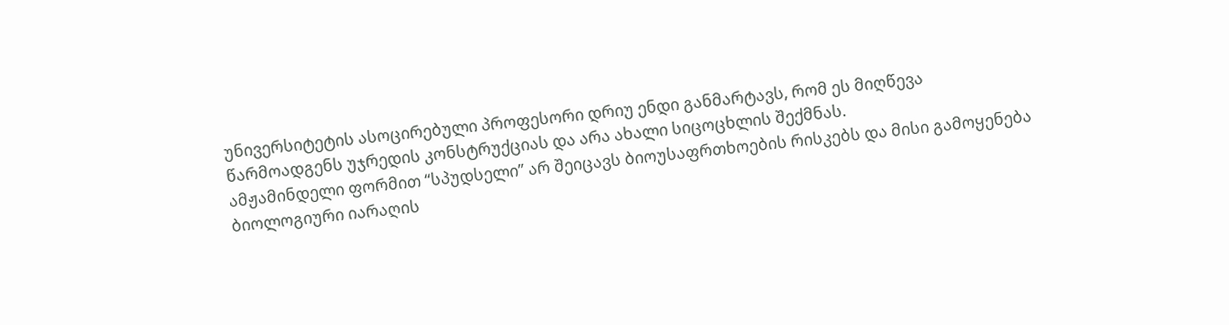უნივერსიტეტის ასოცირებული პროფესორი დრიუ ენდი განმარტავს, რომ ეს მიღწევა წარმოადგენს უჯრედის კონსტრუქციას და არა ახალი სიცოცხლის შექმნას.
ამჟამინდელი ფორმით “სპუდსელი” არ შეიცავს ბიოუსაფრთხოების რისკებს და მისი გამოყენება ბიოლოგიური იარაღის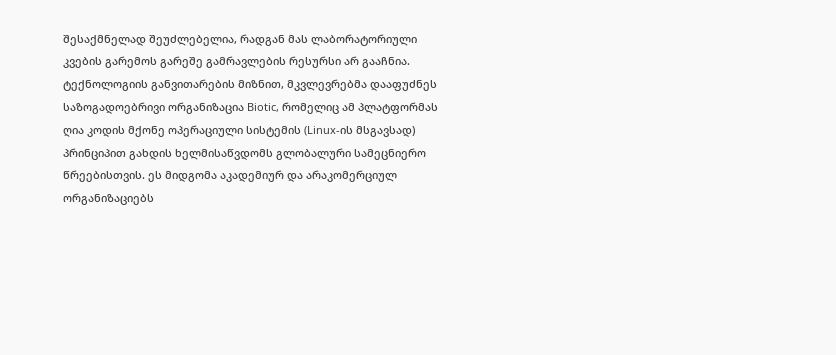შესაქმნელად შეუძლებელია, რადგან მას ლაბორატორიული კვების გარემოს გარეშე გამრავლების რესურსი არ გააჩნია. ტექნოლოგიის განვითარების მიზნით, მკვლევრებმა დააფუძნეს საზოგადოებრივი ორგანიზაცია Biotic, რომელიც ამ პლატფორმას ღია კოდის მქონე ოპერაციული სისტემის (Linux-ის მსგავსად) პრინციპით გახდის ხელმისაწვდომს გლობალური სამეცნიერო წრეებისთვის. ეს მიდგომა აკადემიურ და არაკომერციულ ორგანიზაციებს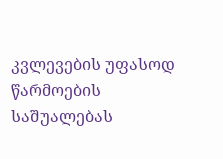კვლევების უფასოდ წარმოების საშუალებას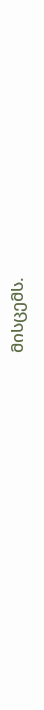მისცემს.